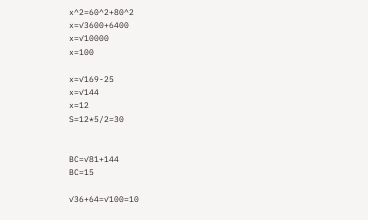x^2=60^2+80^2
x=✓3600+6400
x=✓10000
x=100

x=✓169-25
x=✓144
x=12
S=12*5/2=30


BC=✓81+144
BC=15

✓36+64=✓100=10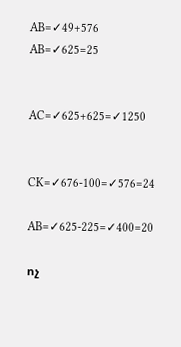AB=✓49+576
AB=✓625=25


AC=✓625+625=✓1250


CK=✓676-100=✓576=24

AB=✓625-225=✓400=20

ոչ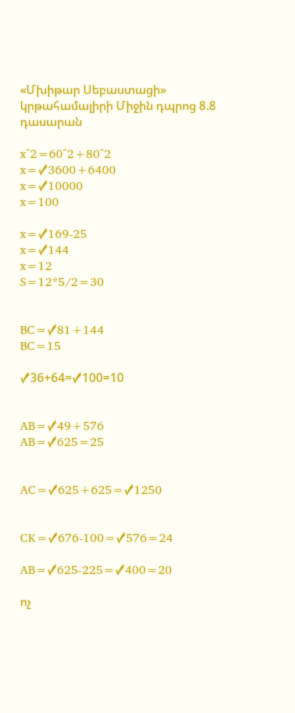«Մխիթար Սեբաստացի» կրթահամալիրի Միջին դպրոց 8.8 դասարան

x^2=60^2+80^2
x=✓3600+6400
x=✓10000
x=100

x=✓169-25
x=✓144
x=12
S=12*5/2=30


BC=✓81+144
BC=15

✓36+64=✓100=10


AB=✓49+576
AB=✓625=25


AC=✓625+625=✓1250


CK=✓676-100=✓576=24

AB=✓625-225=✓400=20

ոչ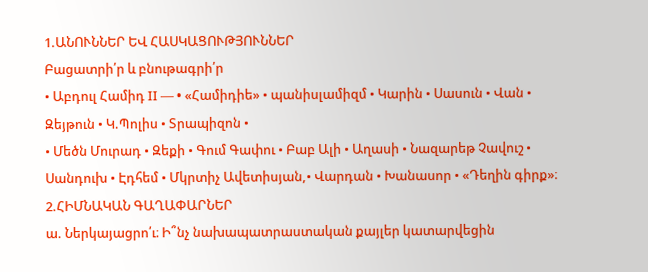1.ԱՆՈՒՆՆԵՐ ԵՎ ՀԱՍԿԱՑՈՒԹՅՈՒՆՆԵՐ
Բացատրի՛ր և բնութագրի՛ր
• Աբդուլ Համիդ II — • «Համիդիե» • պանիսլամիզմ • Կարին • Սասուն • Վան • Զեյթուն • Կ.Պոլիս • Տրապիզոն •
• Մեծն Մուրադ • Զեքի • Գում Գափու • Բաբ Ալի • Աղասի • Նազարեթ Չավուշ • Սանդուխ • Էդհեմ • Մկրտիչ Ավետիսյան,• Վարդան • Խանասոր • «Դեղին գիրք»։
2.ՀԻՄՆԱԿԱՆ ԳԱՂԱՓԱՐՆԵՐ
ա. Ներկայացրո՛ւ։ Ի՞նչ նախապատրաստական քայլեր կատարվեցին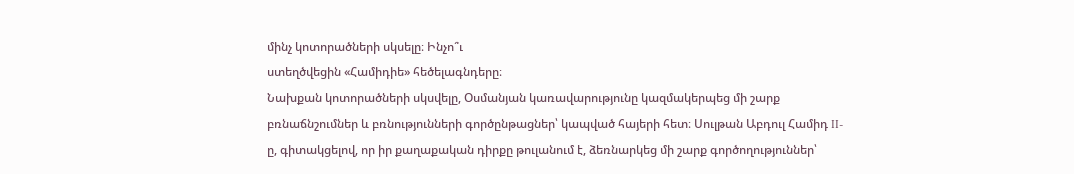մինչ կոտորածների սկսելը։ Ինչո՞ւ
ստեղծվեցին «Համիդիե» հեծելագնդերը։
Նախքան կոտորածների սկսվելը, Օսմանյան կառավարությունը կազմակերպեց մի շարք բռնաճնշումներ և բռնությունների գործընթացներ՝ կապված հայերի հետ։ Սուլթան Աբդուլ Համիդ II-ը, գիտակցելով, որ իր քաղաքական դիրքը թուլանում է, ձեռնարկեց մի շարք գործողություններ՝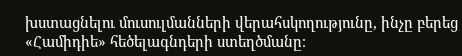խստացնելու մուսուլմանների վերահսկողությունը, ինչը բերեց «Համիդիե» հեծելագնդերի ստեղծմանը։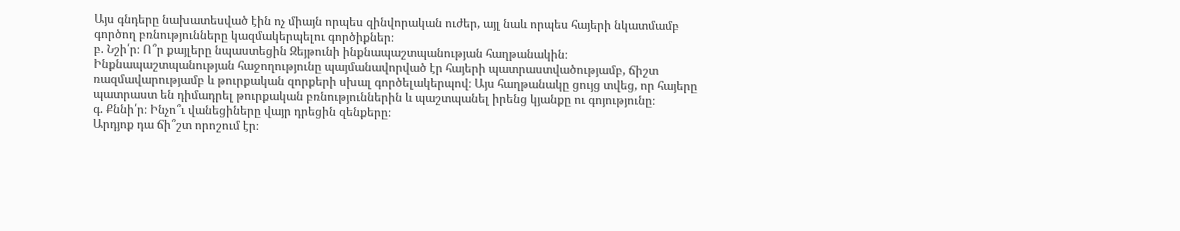Այս գնդերը նախատեսված էին ոչ միայն որպես զինվորական ուժեր, այլ նաև որպես հայերի նկատմամբ գործող բռնությունները կազմակերպելու գործիքներ։
բ. Նշի՛ր։ Ո՞ր քայլերը նպաստեցին Զեյթունի ինքնապաշտպանության հաղթանակին։
Ինքնապաշտպանության հաջողությունը պայմանավորված էր հայերի պատրաստվածությամբ, ճիշտ ռազմավարությամբ և թուրքական զորքերի սխալ գործելակերպով։ Այս հաղթանակը ցույց տվեց, որ հայերը պատրաստ են դիմադրել թուրքական բռնություններին և պաշտպանել իրենց կյանքը ու գոյությունը։
գ. Քննի՛ր։ Ինչո՞ւ վանեցիները վայր դրեցին զենքերը։
Արդյոք դա ճի՞շտ որոշում էր։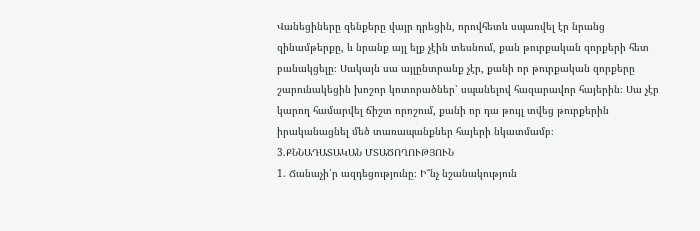Վանեցիները զենքերը վայր դրեցին, որովհետև սպառվել էր նրանց զինամթերքը, և նրանք այլ ելք չէին տեսնում, քան թուրքական զորքերի հետ բանակցելը։ Սակայն սա այլընտրանք չէր, քանի որ թուրքական զորքերը շարունակեցին խոշոր կոտորածներ՝ սպանելով հազարավոր հայերին։ Սա չէր կարող համարվել ճիշտ որոշում, քանի որ դա թույլ տվեց թուրքերին իրականացնել մեծ տառապանքներ հայերի նկատմամբ։
3.ՔՆՆԱԴԱՏԱԿԱՆ ՄՏԱԾՈՂՈՒԹՅՈՒՆ
1. Ճանաչի՛ր ազդեցությունը։ Ի՞նչ նշանակություն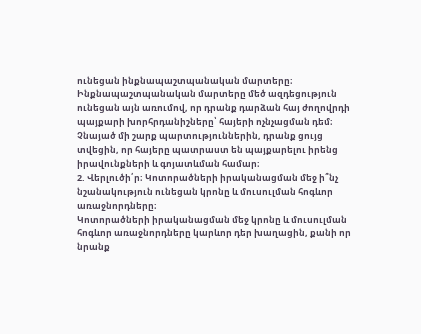ունեցան ինքնապաշտպանական մարտերը։
Ինքնապաշտպանական մարտերը մեծ ազդեցություն ունեցան այն առումով, որ դրանք դարձան հայ ժողովրդի պայքարի խորհրդանիշները՝ հայերի ոչնչացման դեմ։ Չնայած մի շարք պարտություններին, դրանք ցույց տվեցին, որ հայերը պատրաստ են պայքարելու իրենց իրավունքների և գոյատևման համար։
2. Վերլուծի՛ր։ Կոտորածների իրականացման մեջ ի՞նչ
նշանակություն ունեցան կրոնը և մուսուլման հոգևոր
առաջնորդները։
Կոտորածների իրականացման մեջ կրոնը և մուսուլման հոգևոր առաջնորդները կարևոր դեր խաղացին, քանի որ նրանք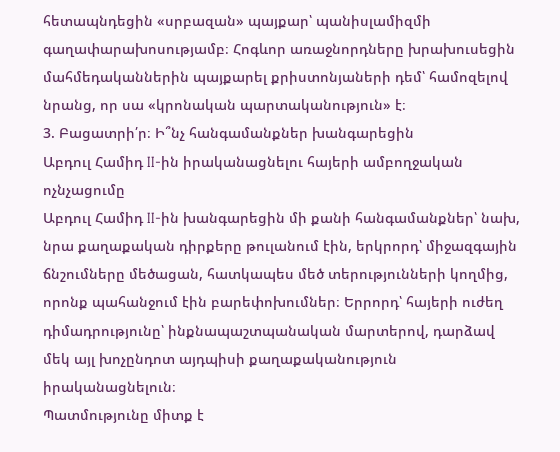հետապնդեցին «սրբազան» պայքար՝ պանիսլամիզմի գաղափարախոսությամբ։ Հոգևոր առաջնորդները խրախուսեցին մահմեդականներին պայքարել քրիստոնյաների դեմ՝ համոզելով նրանց, որ սա «կրոնական պարտականություն» է։
3. Բացատրի՛ր։ Ի՞նչ հանգամանքներ խանգարեցին
Աբդուլ Համիդ II-ին իրականացնելու հայերի ամբողջական ոչնչացումը
Աբդուլ Համիդ II-ին խանգարեցին մի քանի հանգամանքներ՝ նախ, նրա քաղաքական դիրքերը թուլանում էին, երկրորդ՝ միջազգային ճնշումները մեծացան, հատկապես մեծ տերությունների կողմից, որոնք պահանջում էին բարեփոխումներ։ Երրորդ՝ հայերի ուժեղ դիմադրությունը՝ ինքնապաշտպանական մարտերով, դարձավ մեկ այլ խոչընդոտ այդպիսի քաղաքականություն իրականացնելուն։
Պատմությունը միտք է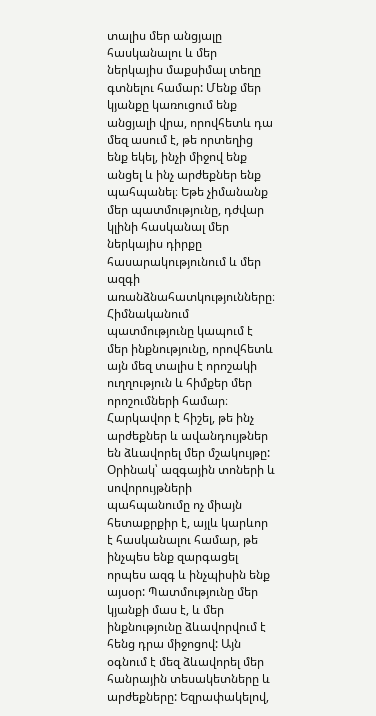տալիս մեր անցյալը հասկանալու և մեր ներկայիս մաքսիմալ տեղը գտնելու համար: Մենք մեր կյանքը կառուցում ենք անցյալի վրա, որովհետև դա մեզ ասում է, թե որտեղից ենք եկել, ինչի միջով ենք անցել և ինչ արժեքներ ենք պահպանել։ Եթե չիմանանք մեր պատմությունը, դժվար կլինի հասկանալ մեր ներկայիս դիրքը հասարակությունում և մեր ազգի առանձնահատկությունները։ Հիմնականում պատմությունը կապում է մեր ինքնությունը, որովհետև այն մեզ տալիս է որոշակի ուղղություն և հիմքեր մեր որոշումների համար։ Հարկավոր է հիշել, թե ինչ արժեքներ և ավանդույթներ են ձևավորել մեր մշակույթը: Օրինակ՝ ազգային տոների և սովորույթների պահպանումը ոչ միայն հետաքրքիր է, այլև կարևոր է հասկանալու համար, թե ինչպես ենք զարգացել որպես ազգ և ինչպիսին ենք այսօր: Պատմությունը մեր կյանքի մաս է, և մեր ինքնությունը ձևավորվում է հենց դրա միջոցով: Այն օգնում է մեզ ձևավորել մեր հանրային տեսակետները և արժեքները: Եզրափակելով,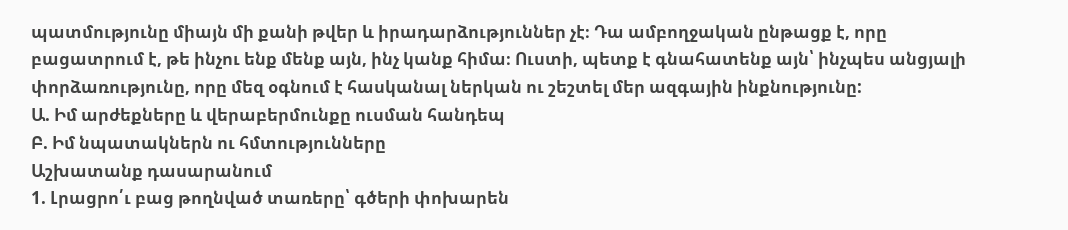պատմությունը միայն մի քանի թվեր և իրադարձություններ չէ։ Դա ամբողջական ընթացք է, որը բացատրում է, թե ինչու ենք մենք այն, ինչ կանք հիմա։ Ուստի, պետք է գնահատենք այն՝ ինչպես անցյալի փորձառությունը, որը մեզ օգնում է հասկանալ ներկան ու շեշտել մեր ազգային ինքնությունը:
Ա. Իմ արժեքները և վերաբերմունքը ուսման հանդեպ
Բ. Իմ նպատակներն ու հմտությունները
Աշխատանք դասարանում
1. Լրացրո՛ւ բաց թողնված տառերը՝ գծերի փոխարեն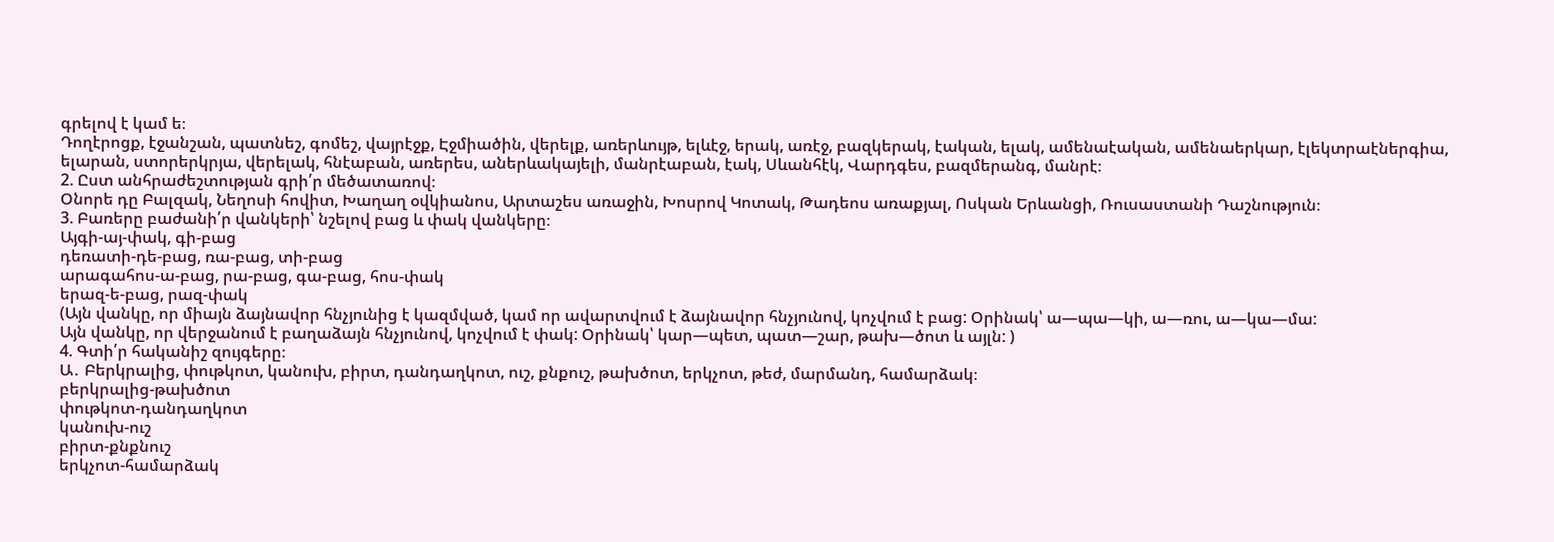գրելով է կամ ե։
Դողէրոցք, էջանշան, պատնեշ, գոմեշ, վայրէջք, Էջմիածին, վերելք, առերևույթ, ելևէջ, երակ, առէջ, բազկերակ, էական, ելակ, ամենաէական, ամենաերկար, էլեկտրաէներգիա, ելարան, ստորերկրյա, վերելակ, հնէաբան, առերես, աներևակայելի, մանրէաբան, էակ, Սևանհէկ, Վարդգես, բազմերանգ, մանրէ։
2. Ըստ անհրաժեշտության գրի՛ր մեծատառով։
Օնորե դը Բալզակ, Նեղոսի հովիտ, Խաղաղ օվկիանոս, Արտաշես առաջին, Խոսրով Կոտակ, Թադեոս առաքյալ, Ոսկան Երևանցի, Ռուսաստանի Դաշնություն։
3. Բառերը բաժանի՛ր վանկերի՝ նշելով բաց և փակ վանկերը։
Այգի-այ-փակ, գի-բաց
դեռատի-դե-բաց, ռա-բաց, տի-բաց
արագահոս-ա-բաց, րա-բաց, գա-բաց, հոս-փակ
երազ-ե-բաց, րազ-փակ
(Այն վանկը, որ միայն ձայնավոր հնչյունից է կազմված, կամ որ ավարտվում է ձայնավոր հնչյունով, կոչվում է բաց: Օրինակ՝ ա—պա—կի, ա—ռու, ա—կա—մա:
Այն վանկը, որ վերջանում է բաղաձայն հնչյունով, կոչվում է փակ: Օրինակ՝ կար—պետ, պատ—շար, թախ—ծոտ և այլն: )
4. Գտի՛ր հականիշ զույգերը։
Ա․ Բերկրալից, փութկոտ, կանուխ, բիրտ, դանդաղկոտ, ուշ, քնքուշ, թախծոտ, երկչոտ, թեժ, մարմանդ, համարձակ։
բերկրալից-թախծոտ
փութկոտ-դանդաղկոտ
կանուխ-ուշ
բիրտ-քնքնուշ
երկչոտ-համարձակ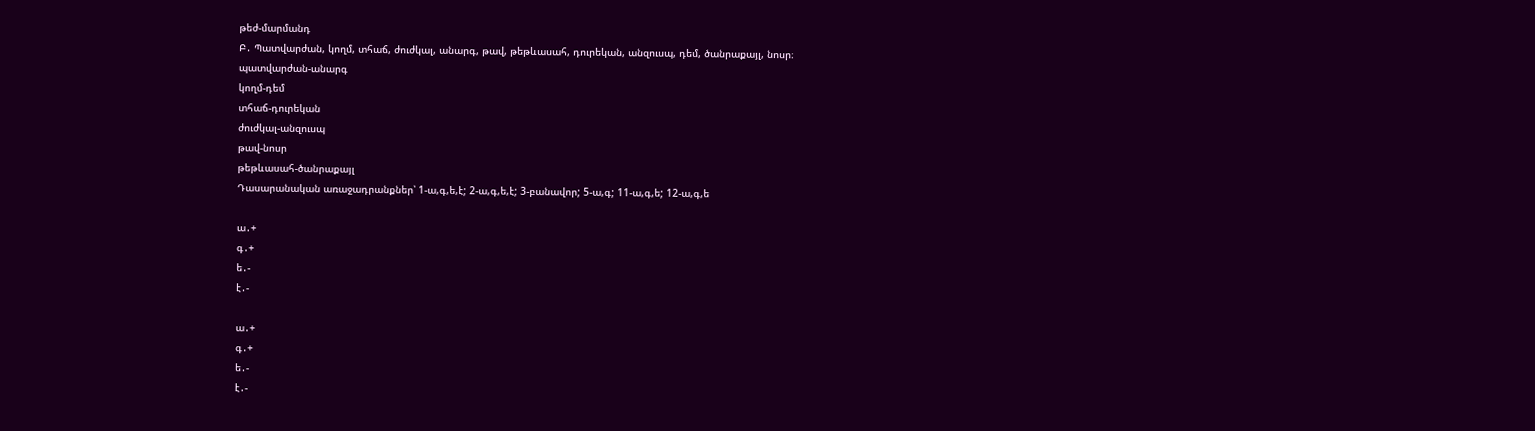թեժ-մարմանդ
Բ․ Պատվարժան, կողմ, տհաճ, ժուժկալ, անարգ, թավ, թեթևասահ, դուրեկան, անզուսպ, դեմ, ծանրաքայլ, նոսր։
պատվարժան-անարգ
կողմ-դեմ
տհաճ-դուրեկան
ժուժկալ-անզուսպ
թավ-նոսր
թեթևասահ-ծանրաքայլ
Դասարանական առաջադրանքներ՝ 1-ա,գ,ե,է; 2-ա,գ,ե,է; 3-բանավոր; 5-ա,գ; 11-ա,գ,ե; 12-ա,գ,ե

ա․+
գ․+
ե․-
է․-

ա․+
գ․+
ե․-
է․-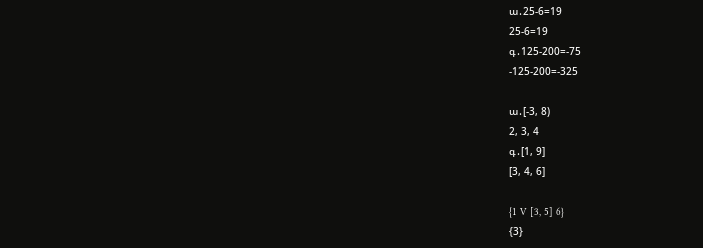ա․25-6=19
25-6=19
գ․125-200=-75
-125-200=-325

ա․[-3, 8)
2, 3, 4
գ․[1, 9]
[3, 4, 6]

{1 V [3, 5] 6}
{3}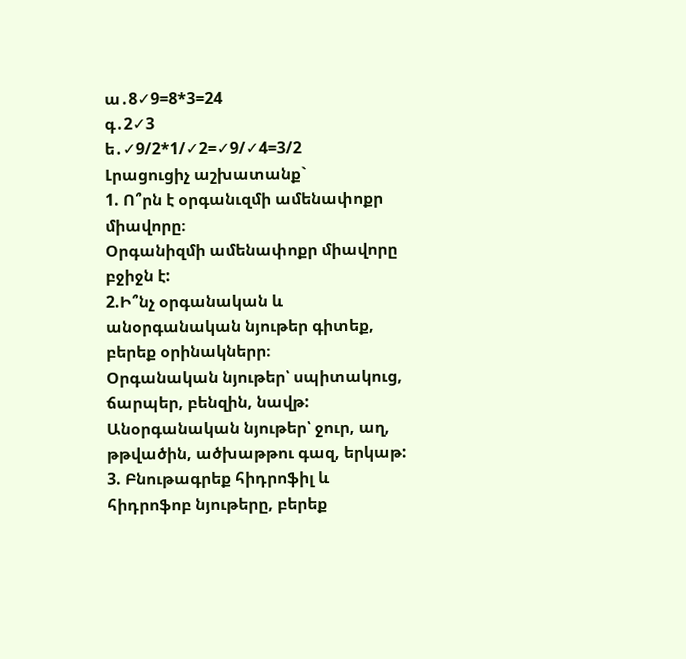ա․8✓9=8*3=24
գ․2✓3
ե․✓9/2*1/✓2=✓9/✓4=3/2
Լրացուցիչ աշխատանք`
1. Ո՞րն է օրգանւզմի ամենափոքր միավորը։
Օրգանիզմի ամենափոքր միավորը բջիջն է:
2.Ի՞նչ օրգանական և անօրգանական նյութեր գիտեք, բերեք օրինակներր։
Օրգանական նյութեր՝ սպիտակուց, ճարպեր, բենզին, նավթ:
Անօրգանական նյութեր՝ ջուր, աղ, թթվածին, ածխաթթու գազ, երկաթ:
3. Բնութագրեք հիդրոֆիլ և հիդրոֆոբ նյութերը, բերեք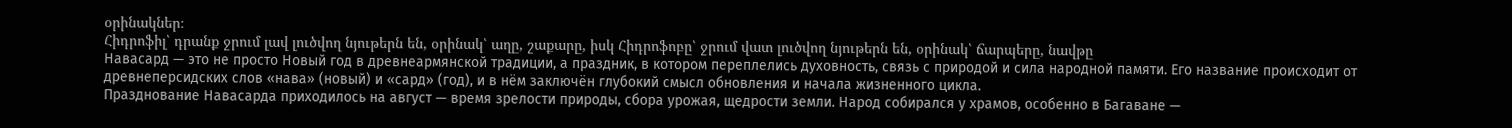օրինակներ։
Հիդրոֆիլ՝ դրանք ջրում լավ լուծվող նյութերն են, օրինակ՝ աղը, շաքարը, իսկ Հիդրոֆոբը՝ ջրում վատ լուծվող նյութերն են, օրինակ՝ ճարպերը, նավթը
Навасард — это не просто Новый год в древнеармянской традиции, а праздник, в котором переплелись духовность, связь с природой и сила народной памяти. Его название происходит от древнеперсидских слов «нава» (новый) и «сард» (год), и в нём заключён глубокий смысл обновления и начала жизненного цикла.
Празднование Навасарда приходилось на август — время зрелости природы, сбора урожая, щедрости земли. Народ собирался у храмов, особенно в Багаване —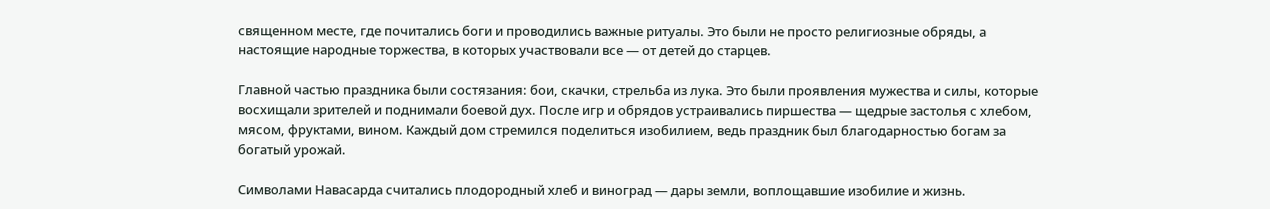священном месте, где почитались боги и проводились важные ритуалы. Это были не просто религиозные обряды, а настоящие народные торжества, в которых участвовали все — от детей до старцев.

Главной частью праздника были состязания: бои, скачки, стрельба из лука. Это были проявления мужества и силы, которые восхищали зрителей и поднимали боевой дух. После игр и обрядов устраивались пиршества — щедрые застолья с хлебом, мясом, фруктами, вином. Каждый дом стремился поделиться изобилием, ведь праздник был благодарностью богам за богатый урожай.

Символами Навасарда считались плодородный хлеб и виноград — дары земли, воплощавшие изобилие и жизнь.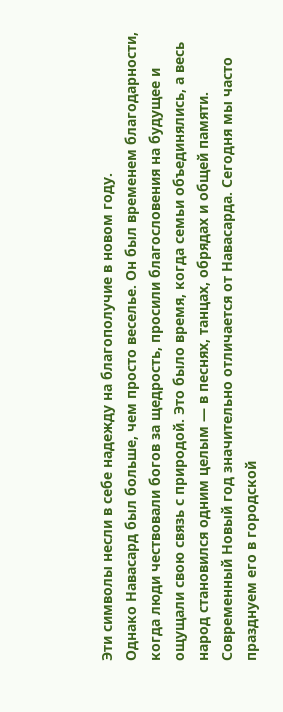Эти символы несли в себе надежду на благополучие в новом году.
Однако Навасард был больше, чем просто веселье. Он был временем благодарности, когда люди чествовали богов за щедрость, просили благословения на будущее и ощущали свою связь с природой. Это было время, когда семьи объединялись, а весь народ становился одним целым — в песнях, танцах, обрядах и общей памяти.
Современный Новый год значительно отличается от Навасарда. Сегодня мы часто празднуем его в городской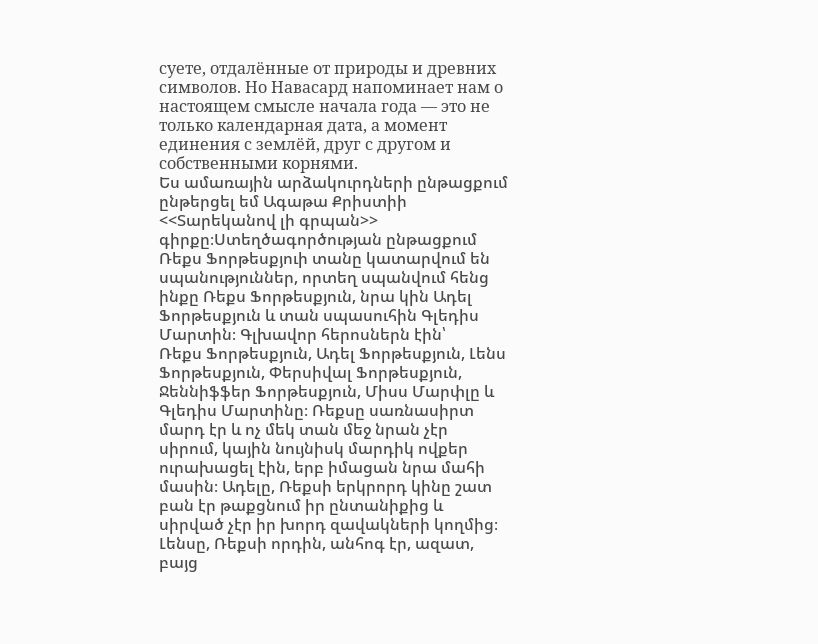суете, отдалённые от природы и древних символов. Но Навасард напоминает нам о настоящем смысле начала года — это не только календарная дата, а момент единения с землёй, друг с другом и собственными корнями.
Ես ամառային արձակուրդների ընթացքում ընթերցել եմ Ագաթա Քրիստիի <<Տարեկանով լի գրպան>> գիրքը։Ստեղծագործության ընթացքում Ռեքս Ֆորթեսքյուի տանը կատարվում են սպանություններ, որտեղ սպանվում հենց ինքը Ռեքս Ֆորթեսքյուն, նրա կին Ադել Ֆորթեսքյուն և տան սպասուհին Գլեդիս Մարտին։ Գլխավոր հերոսներն էին՝
Ռեքս Ֆորթեսքյուն, Ադել Ֆորթեսքյուն, Լենս Ֆորթեսքյուն, Փերսիվալ Ֆորթեսքյուն, Ջեննիֆֆեր Ֆորթեսքյուն, Միսս Մարփլը և Գլեդիս Մարտինը։ Ռեքսը սառնասիրտ մարդ էր և ոչ մեկ տան մեջ նրան չէր սիրում, կային նույնիսկ մարդիկ ովքեր ուրախացել էին, երբ իմացան նրա մահի մասին։ Ադելը, Ռեքսի երկրորդ կինը շատ բան էր թաքցնում իր ընտանիքից և սիրված չէր իր խորդ զավակների կողմից։ Լենսը, Ռեքսի որդին, անհոգ էր, ազատ, բայց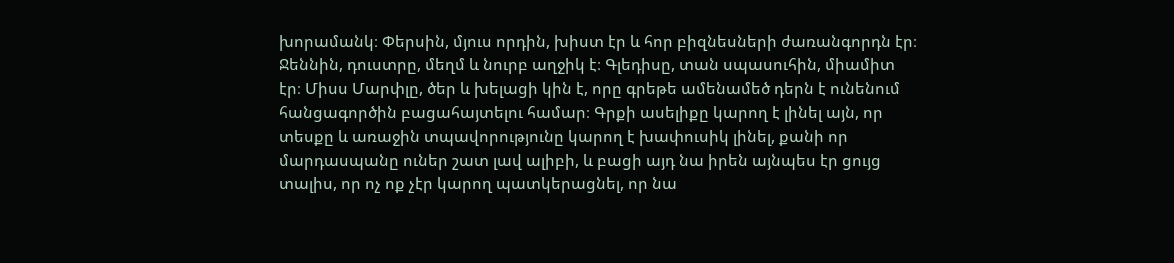խորամանկ։ Փերսին, մյուս որդին, խիստ էր և հոր բիզնեսների ժառանգորդն էր։ Ջեննին, դուստրը, մեղմ և նուրբ աղջիկ է։ Գլեդիսը, տան սպասուհին, միամիտ էր։ Միսս Մարփլը, ծեր և խելացի կին է, որը գրեթե ամենամեծ դերն է ունենում հանցագործին բացահայտելու համար։ Գրքի ասելիքը կարող է լինել այն, որ տեսքը և առաջին տպավորությունը կարող է խափուսիկ լինել, քանի որ մարդասպանը ուներ շատ լավ ալիբի, և բացի այդ նա իրեն այնպես էր ցույց տալիս, որ ոչ ոք չէր կարող պատկերացնել, որ նա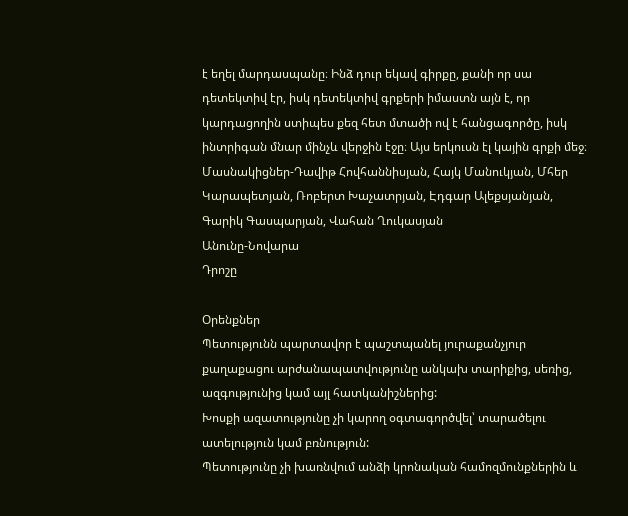է եղել մարդասպանը։ Ինձ դուր եկավ գիրքը, քանի որ սա դետեկտիվ էր, իսկ դետեկտիվ գրքերի իմաստն այն է, որ կարդացողին ստիպես քեզ հետ մտածի ով է հանցագործը, իսկ ինտրիգան մնար մինչև վերջին էջը։ Այս երկուսն էլ կային գրքի մեջ։
Մասնակիցներ-Դավիթ Հովհաննիսյան, Հայկ Մանուկյան, Մհեր Կարապետյան, Ռոբերտ Խաչատրյան, Էդգար Ալեքսյանյան, Գարիկ Գասպարյան, Վահան Ղուկասյան
Անունը-Նովարա
Դրոշը

Օրենքներ
Պետությունն պարտավոր է պաշտպանել յուրաքանչյուր քաղաքացու արժանապատվությունը անկախ տարիքից, սեռից, ազգությունից կամ այլ հատկանիշներից:
Խոսքի ազատությունը չի կարող օգտագործվել՝ տարածելու ատելություն կամ բռնություն:
Պետությունը չի խառնվում անձի կրոնական համոզմունքներին և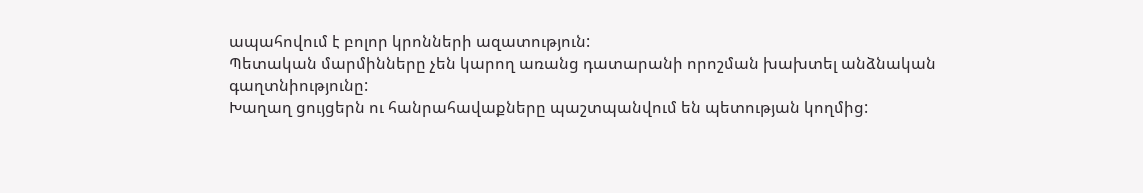ապահովում է բոլոր կրոնների ազատություն:
Պետական մարմինները չեն կարող առանց դատարանի որոշման խախտել անձնական գաղտնիությունը:
Խաղաղ ցույցերն ու հանրահավաքները պաշտպանվում են պետության կողմից: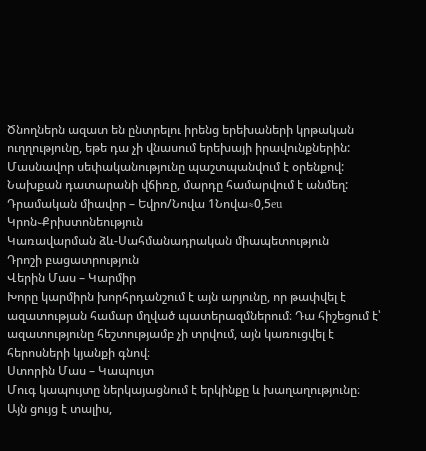Ծնողներն ազատ են ընտրելու իրենց երեխաների կրթական ուղղությունը, եթե դա չի վնասում երեխայի իրավունքներին:
Մասնավոր սեփականությունը պաշտպանվում է օրենքով:
Նախքան դատարանի վճիռը, մարդը համարվում է անմեղ:
Դրամական միավոր – Եվրո/Նովա 1Նովա≈0,5eu
Կրոն֊Քրիստոնեություն
Կառավարման ձև-Սահմանադրական միապետություն
Դրոշի բացատրություն
Վերին Մաս – Կարմիր
Խորը կարմիրն խորհրդանշում է այն արյունը, որ թափվել է ազատության համար մղված պատերազմներում։ Դա հիշեցում է՝ ազատությունը հեշտությամբ չի տրվում, այն կառուցվել է հերոսների կյանքի գնով։
Ստորին Մաս – Կապույտ
Մուգ կապույտը ներկայացնում է երկինքը և խաղաղությունը։ Այն ցույց է տալիս,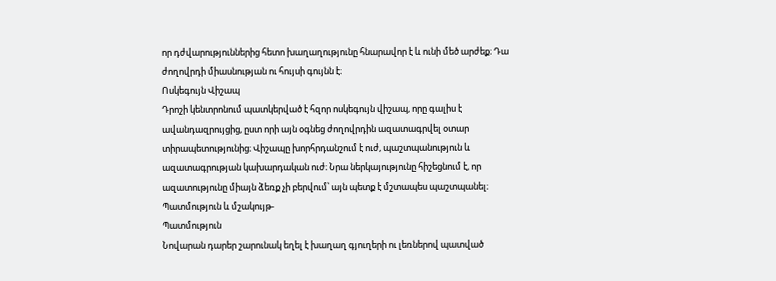որ դժվարություններից հետո խաղաղությունը հնարավոր է և ունի մեծ արժեք։ Դա ժողովրդի միասնության ու հույսի գույնն է։
Ոսկեգույն Վիշապ
Դրոշի կենտրոնում պատկերված է հզոր ոսկեգույն վիշապ, որը գալիս է ավանդազրույցից, ըստ որի այն օգնեց ժողովրդին ազատագրվել օտար տիրապետությունից։ Վիշապը խորհրդանշում է ուժ, պաշտպանություն և ազատագրության կախարդական ուժ։ Նրա ներկայությունը հիշեցնում է, որ ազատությունը միայն ձեռք չի բերվում՝ այն պետք է մշտապես պաշտպանել։
Պատմություն և մշակույթ-
Պատմություն
Նովարան դարեր շարունակ եղել է խաղաղ գյուղերի ու լեռներով պատված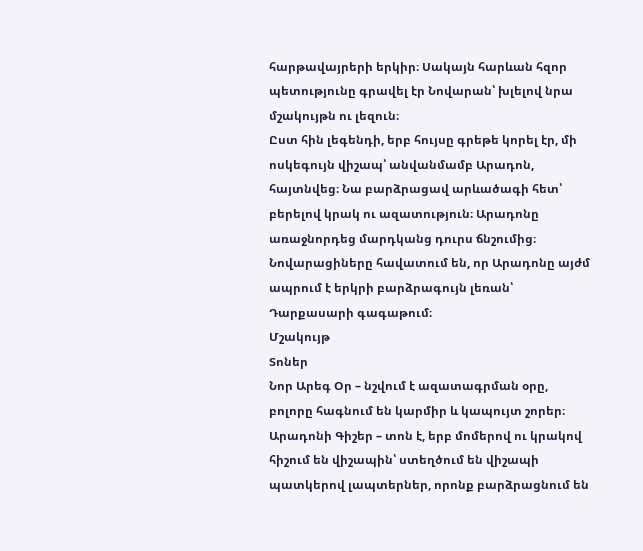հարթավայրերի երկիր։ Սակայն հարևան հզոր պետությունը գրավել էր Նովարան՝ խլելով նրա մշակույթն ու լեզուն։
Ըստ հին լեգենդի, երբ հույսը գրեթե կորել էր, մի ոսկեգույն վիշապ՝ անվանմամբ Արադոն, հայտնվեց։ Նա բարձրացավ արևածագի հետ՝ բերելով կրակ ու ազատություն։ Արադոնը առաջնորդեց մարդկանց դուրս ճնշումից։
Նովարացիները հավատում են, որ Արադոնը այժմ ապրում է երկրի բարձրագույն լեռան՝ Դարքասարի գագաթում։
Մշակույթ
Տոներ
Նոր Արեգ Օր – նշվում է ազատագրման օրը, բոլորը հագնում են կարմիր և կապույտ շորեր։
Արադոնի Գիշեր – տոն է, երբ մոմերով ու կրակով հիշում են վիշապին՝ ստեղծում են վիշապի պատկերով լապտերներ, որոնք բարձրացնում են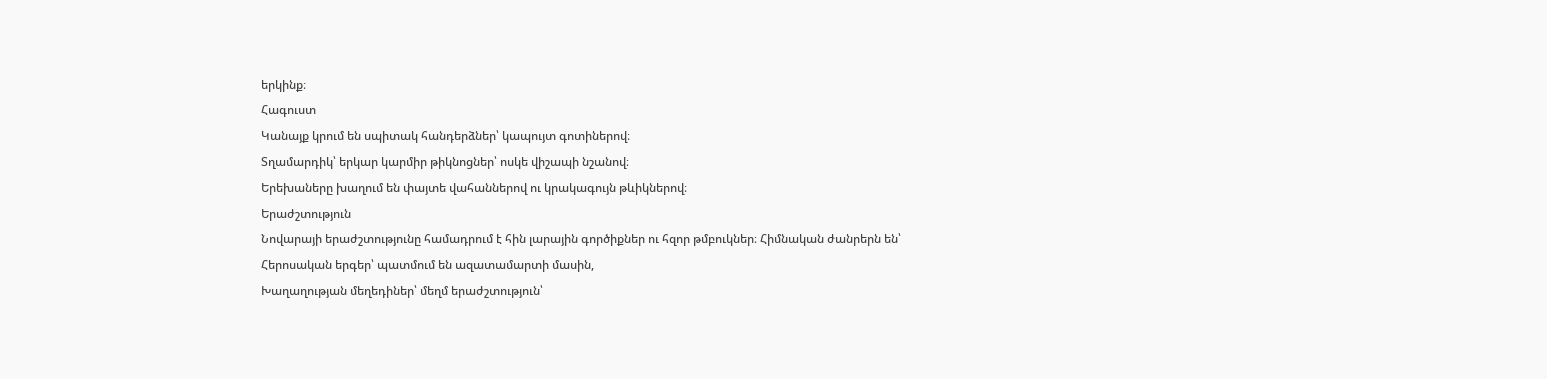երկինք։
Հագուստ
Կանայք կրում են սպիտակ հանդերձներ՝ կապույտ գոտիներով։
Տղամարդիկ՝ երկար կարմիր թիկնոցներ՝ ոսկե վիշապի նշանով։
Երեխաները խաղում են փայտե վահաններով ու կրակագույն թևիկներով։
Երաժշտություն
Նովարայի երաժշտությունը համադրում է հին լարային գործիքներ ու հզոր թմբուկներ։ Հիմնական ժանրերն են՝
Հերոսական երգեր՝ պատմում են ազատամարտի մասին,
Խաղաղության մեղեդիներ՝ մեղմ երաժշտություն՝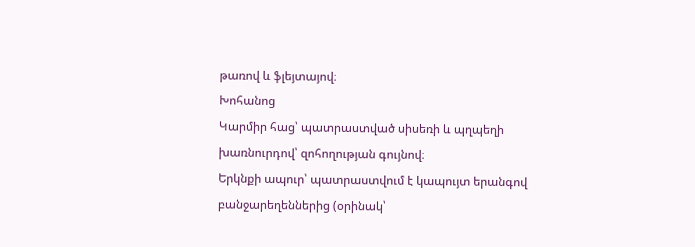թառով և ֆլեյտայով։
Խոհանոց
Կարմիր հաց՝ պատրաստված սիսեռի և պղպեղի խառնուրդով՝ զոհողության գույնով։
Երկնքի ապուր՝ պատրաստվում է կապույտ երանգով բանջարեղեններից (օրինակ՝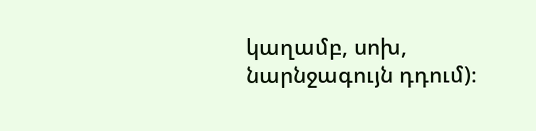կաղամբ, սոխ, նարնջագույն դդում)։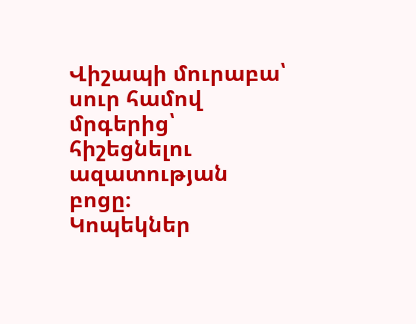Վիշապի մուրաբա՝ սուր համով մրգերից՝ հիշեցնելու ազատության բոցը։
Կոպեկներ